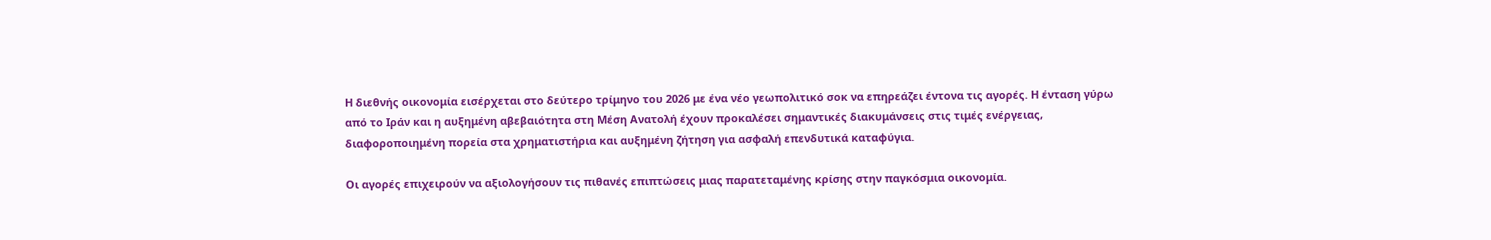Η διεθνής οικονομία εισέρχεται στο δεύτερο τρίμηνο του 2026 με ένα νέο γεωπολιτικό σοκ να επηρεάζει έντονα τις αγορές. Η ένταση γύρω από το Ιράν και η αυξημένη αβεβαιότητα στη Μέση Ανατολή έχουν προκαλέσει σημαντικές διακυμάνσεις στις τιμές ενέργειας, διαφοροποιημένη πορεία στα χρηματιστήρια και αυξημένη ζήτηση για ασφαλή επενδυτικά καταφύγια.

Οι αγορές επιχειρούν να αξιολογήσουν τις πιθανές επιπτώσεις μιας παρατεταμένης κρίσης στην παγκόσμια οικονομία.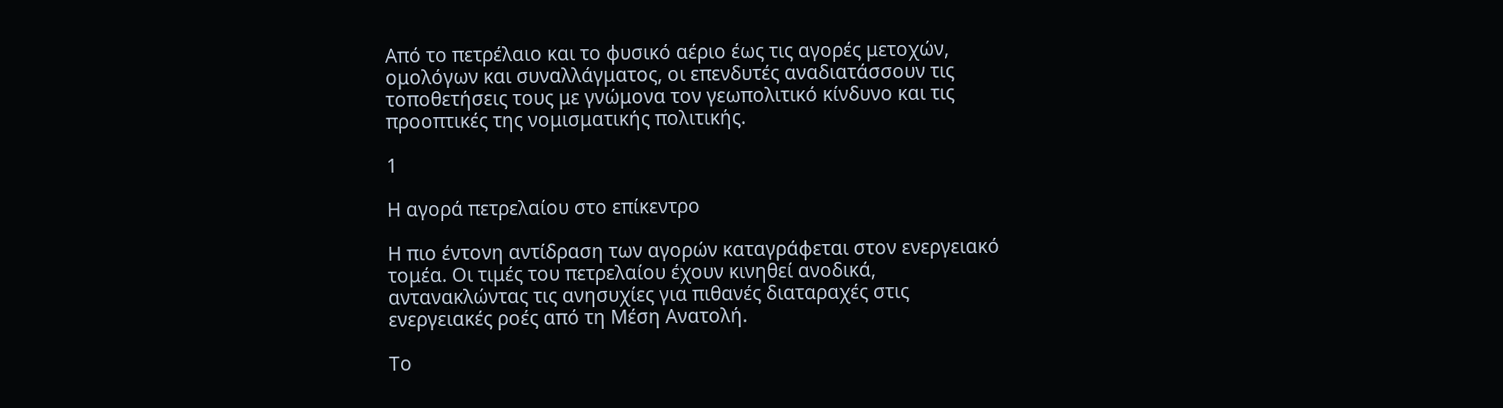Από το πετρέλαιο και το φυσικό αέριο έως τις αγορές μετοχών, ομολόγων και συναλλάγματος, οι επενδυτές αναδιατάσσουν τις τοποθετήσεις τους με γνώμονα τον γεωπολιτικό κίνδυνο και τις προοπτικές της νομισματικής πολιτικής.

1

Η αγορά πετρελαίου στο επίκεντρο

Η πιο έντονη αντίδραση των αγορών καταγράφεται στον ενεργειακό τομέα. Οι τιμές του πετρελαίου έχουν κινηθεί ανοδικά, αντανακλώντας τις ανησυχίες για πιθανές διαταραχές στις ενεργειακές ροές από τη Μέση Ανατολή.

Το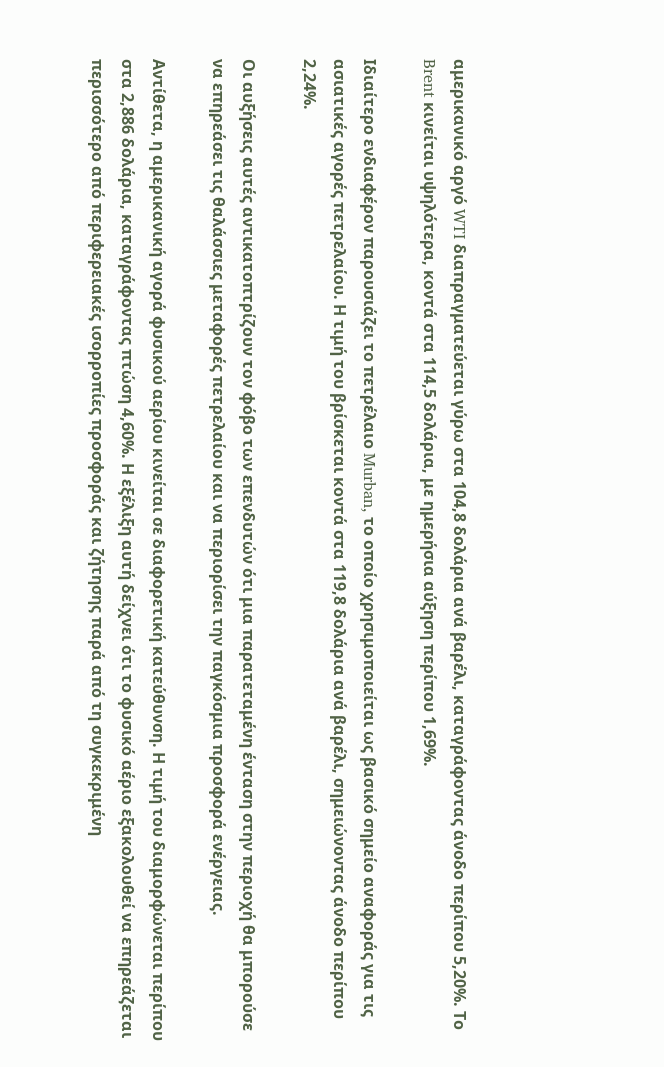αμερικανικό αργό WTI διαπραγματεύεται γύρω στα 104,8 δολάρια ανά βαρέλι, καταγράφοντας άνοδο περίπου 5,20%. Το Brent κινείται υψηλότερα, κοντά στα 114,5 δολάρια, με ημερήσια αύξηση περίπου 1,69%.

Ιδιαίτερο ενδιαφέρον παρουσιάζει το πετρέλαιο Murban, το οποίο χρησιμοποιείται ως βασικό σημείο αναφοράς για τις ασιατικές αγορές πετρελαίου. Η τιμή του βρίσκεται κοντά στα 119,8 δολάρια ανά βαρέλι, σημειώνοντας άνοδο περίπου 2,24%.

Οι αυξήσεις αυτές αντικατοπτρίζουν τον φόβο των επενδυτών ότι μια παρατεταμένη ένταση στην περιοχή θα μπορούσε να επηρεάσει τις θαλάσσιες μεταφορές πετρελαίου και να περιορίσει την παγκόσμια προσφορά ενέργειας.

Αντίθετα, η αμερικανική αγορά φυσικού αερίου κινείται σε διαφορετική κατεύθυνση. Η τιμή του διαμορφώνεται περίπου στα 2,886 δολάρια, καταγράφοντας πτώση 4,60%. Η εξέλιξη αυτή δείχνει ότι το φυσικό αέριο εξακολουθεί να επηρεάζεται περισσότερο από περιφερειακές ισορροπίες προσφοράς και ζήτησης παρά από τη συγκεκριμένη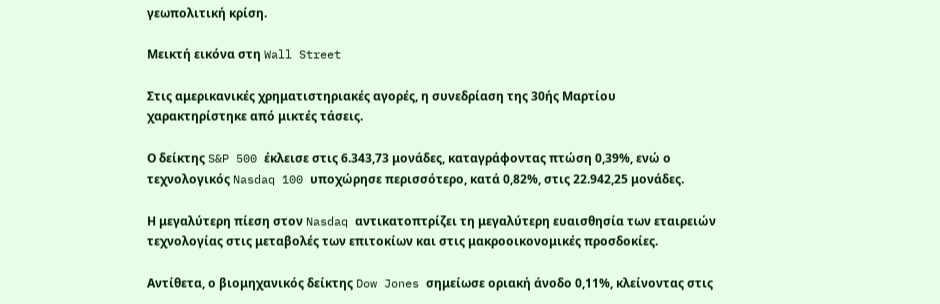γεωπολιτική κρίση.

Μεικτή εικόνα στη Wall Street

Στις αμερικανικές χρηματιστηριακές αγορές, η συνεδρίαση της 30ής Μαρτίου χαρακτηρίστηκε από μικτές τάσεις.

Ο δείκτης S&P 500 έκλεισε στις 6.343,73 μονάδες, καταγράφοντας πτώση 0,39%, ενώ ο τεχνολογικός Nasdaq 100 υποχώρησε περισσότερο, κατά 0,82%, στις 22.942,25 μονάδες.

Η μεγαλύτερη πίεση στον Nasdaq αντικατοπτρίζει τη μεγαλύτερη ευαισθησία των εταιρειών τεχνολογίας στις μεταβολές των επιτοκίων και στις μακροοικονομικές προσδοκίες.

Αντίθετα, ο βιομηχανικός δείκτης Dow Jones σημείωσε οριακή άνοδο 0,11%, κλείνοντας στις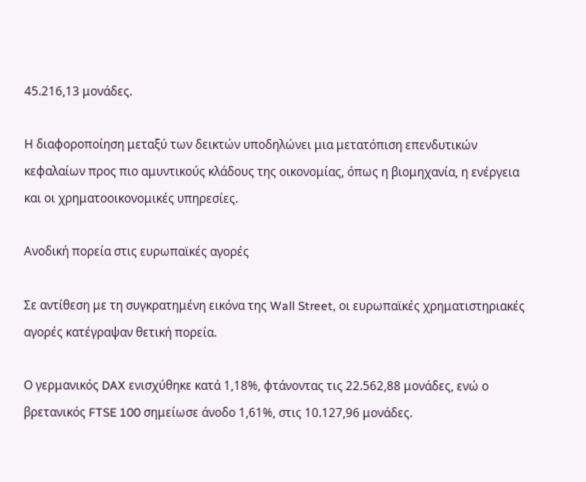45.216,13 μονάδες.

Η διαφοροποίηση μεταξύ των δεικτών υποδηλώνει μια μετατόπιση επενδυτικών κεφαλαίων προς πιο αμυντικούς κλάδους της οικονομίας, όπως η βιομηχανία, η ενέργεια και οι χρηματοοικονομικές υπηρεσίες.

Ανοδική πορεία στις ευρωπαϊκές αγορές

Σε αντίθεση με τη συγκρατημένη εικόνα της Wall Street, οι ευρωπαϊκές χρηματιστηριακές αγορές κατέγραψαν θετική πορεία.

Ο γερμανικός DAX ενισχύθηκε κατά 1,18%, φτάνοντας τις 22.562,88 μονάδες, ενώ ο βρετανικός FTSE 100 σημείωσε άνοδο 1,61%, στις 10.127,96 μονάδες.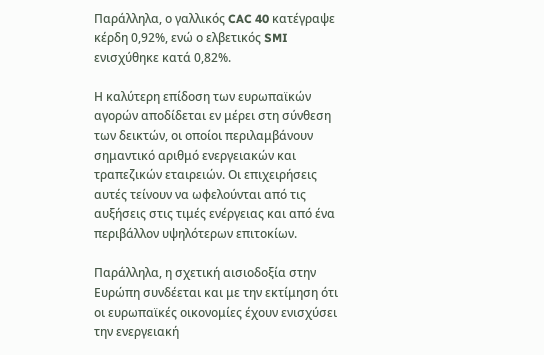Παράλληλα, ο γαλλικός CAC 40 κατέγραψε κέρδη 0,92%, ενώ ο ελβετικός SMI ενισχύθηκε κατά 0,82%.

Η καλύτερη επίδοση των ευρωπαϊκών αγορών αποδίδεται εν μέρει στη σύνθεση των δεικτών, οι οποίοι περιλαμβάνουν σημαντικό αριθμό ενεργειακών και τραπεζικών εταιρειών. Οι επιχειρήσεις αυτές τείνουν να ωφελούνται από τις αυξήσεις στις τιμές ενέργειας και από ένα περιβάλλον υψηλότερων επιτοκίων.

Παράλληλα, η σχετική αισιοδοξία στην Ευρώπη συνδέεται και με την εκτίμηση ότι οι ευρωπαϊκές οικονομίες έχουν ενισχύσει την ενεργειακή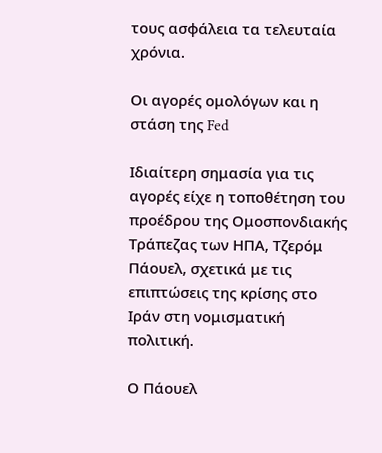τους ασφάλεια τα τελευταία χρόνια.

Οι αγορές ομολόγων και η στάση της Fed

Ιδιαίτερη σημασία για τις αγορές είχε η τοποθέτηση του προέδρου της Ομοσπονδιακής Τράπεζας των ΗΠΑ, Τζερόμ Πάουελ, σχετικά με τις επιπτώσεις της κρίσης στο Ιράν στη νομισματική πολιτική.

Ο Πάουελ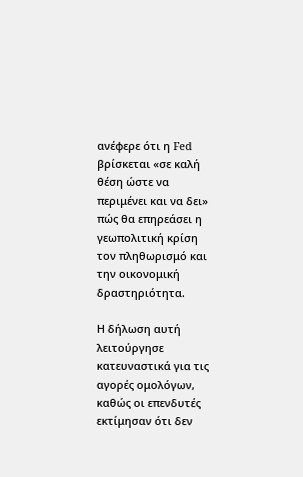ανέφερε ότι η Fed βρίσκεται «σε καλή θέση ώστε να περιμένει και να δει» πώς θα επηρεάσει η γεωπολιτική κρίση τον πληθωρισμό και την οικονομική δραστηριότητα.

Η δήλωση αυτή λειτούργησε κατευναστικά για τις αγορές ομολόγων, καθώς οι επενδυτές εκτίμησαν ότι δεν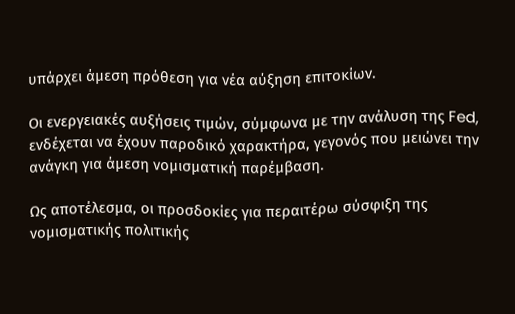υπάρχει άμεση πρόθεση για νέα αύξηση επιτοκίων.

Οι ενεργειακές αυξήσεις τιμών, σύμφωνα με την ανάλυση της Fed, ενδέχεται να έχουν παροδικό χαρακτήρα, γεγονός που μειώνει την ανάγκη για άμεση νομισματική παρέμβαση.

Ως αποτέλεσμα, οι προσδοκίες για περαιτέρω σύσφιξη της νομισματικής πολιτικής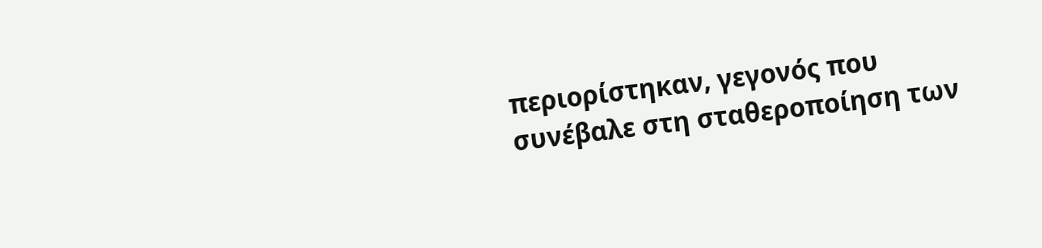περιορίστηκαν, γεγονός που συνέβαλε στη σταθεροποίηση των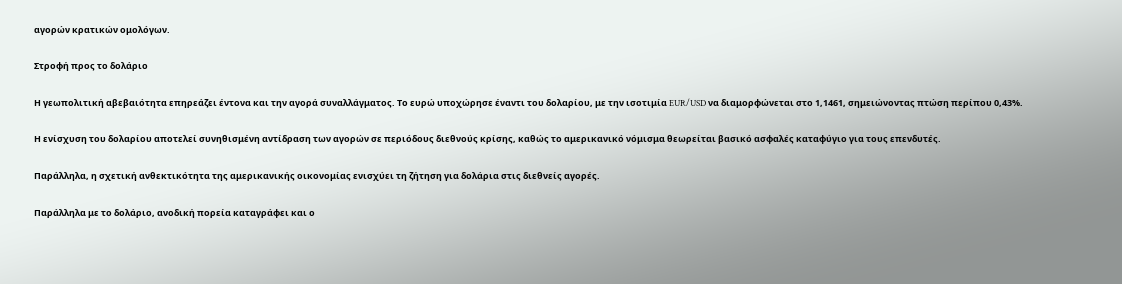αγορών κρατικών ομολόγων.

Στροφή προς το δολάριο

Η γεωπολιτική αβεβαιότητα επηρεάζει έντονα και την αγορά συναλλάγματος. Το ευρώ υποχώρησε έναντι του δολαρίου, με την ισοτιμία EUR/USD να διαμορφώνεται στο 1,1461, σημειώνοντας πτώση περίπου 0,43%.

Η ενίσχυση του δολαρίου αποτελεί συνηθισμένη αντίδραση των αγορών σε περιόδους διεθνούς κρίσης, καθώς το αμερικανικό νόμισμα θεωρείται βασικό ασφαλές καταφύγιο για τους επενδυτές.

Παράλληλα, η σχετική ανθεκτικότητα της αμερικανικής οικονομίας ενισχύει τη ζήτηση για δολάρια στις διεθνείς αγορές.

Παράλληλα με το δολάριο, ανοδική πορεία καταγράφει και ο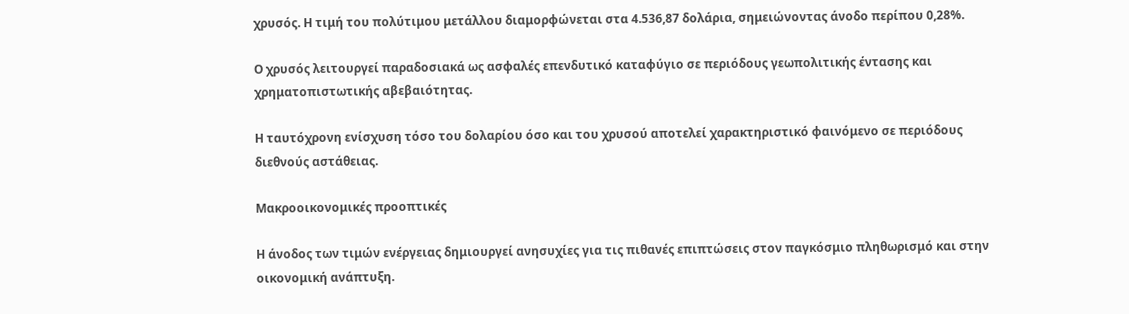χρυσός. Η τιμή του πολύτιμου μετάλλου διαμορφώνεται στα 4.536,87 δολάρια, σημειώνοντας άνοδο περίπου 0,28%.

Ο χρυσός λειτουργεί παραδοσιακά ως ασφαλές επενδυτικό καταφύγιο σε περιόδους γεωπολιτικής έντασης και χρηματοπιστωτικής αβεβαιότητας.

Η ταυτόχρονη ενίσχυση τόσο του δολαρίου όσο και του χρυσού αποτελεί χαρακτηριστικό φαινόμενο σε περιόδους διεθνούς αστάθειας.

Μακροοικονομικές προοπτικές

Η άνοδος των τιμών ενέργειας δημιουργεί ανησυχίες για τις πιθανές επιπτώσεις στον παγκόσμιο πληθωρισμό και στην οικονομική ανάπτυξη.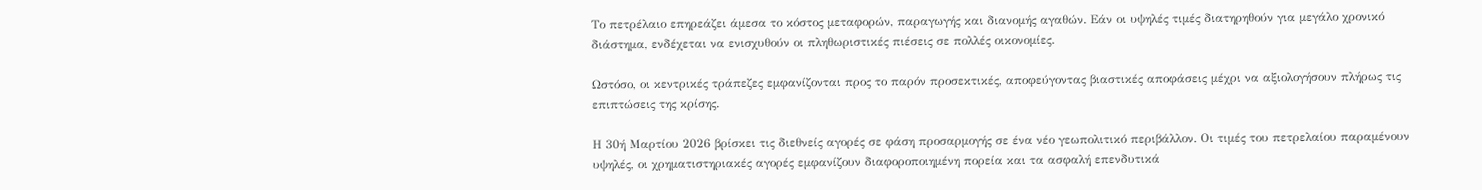Το πετρέλαιο επηρεάζει άμεσα το κόστος μεταφορών, παραγωγής και διανομής αγαθών. Εάν οι υψηλές τιμές διατηρηθούν για μεγάλο χρονικό διάστημα, ενδέχεται να ενισχυθούν οι πληθωριστικές πιέσεις σε πολλές οικονομίες.

Ωστόσο, οι κεντρικές τράπεζες εμφανίζονται προς το παρόν προσεκτικές, αποφεύγοντας βιαστικές αποφάσεις μέχρι να αξιολογήσουν πλήρως τις επιπτώσεις της κρίσης.

Η 30ή Μαρτίου 2026 βρίσκει τις διεθνείς αγορές σε φάση προσαρμογής σε ένα νέο γεωπολιτικό περιβάλλον. Οι τιμές του πετρελαίου παραμένουν υψηλές, οι χρηματιστηριακές αγορές εμφανίζουν διαφοροποιημένη πορεία και τα ασφαλή επενδυτικά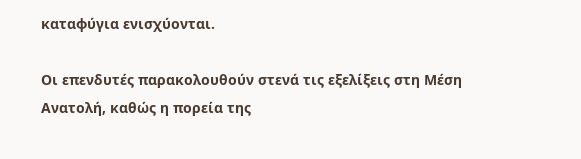καταφύγια ενισχύονται.

Οι επενδυτές παρακολουθούν στενά τις εξελίξεις στη Μέση Ανατολή, καθώς η πορεία της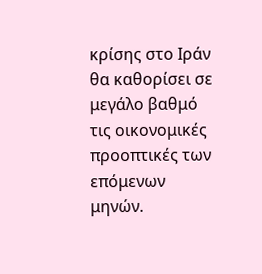κρίσης στο Ιράν θα καθορίσει σε μεγάλο βαθμό τις οικονομικές προοπτικές των επόμενων μηνών.